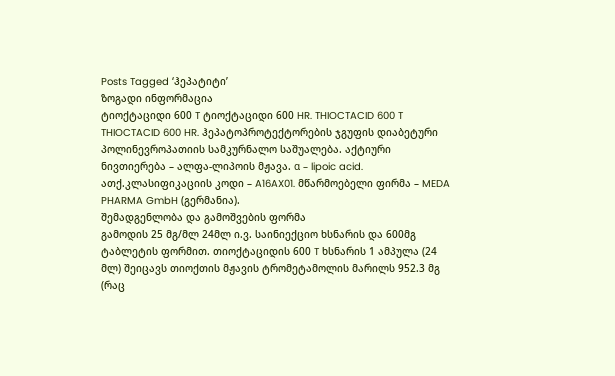Posts Tagged ‘ჰეპატიტი’
ზოგადი ინფორმაცია
ტიოქტაციდი 600 T ტიოქტაციდი 600 HR. THIOCTACID 600 T THIOCTACID 600 HR. ჰეპატოპროტექტორების ჯგუფის დიაბეტური პოლინევროპათიის სამკურნალო საშუალება. აქტიური ნივთიერება – ალფა-ლიპოის მჟავა. α – lipoic acid. ათქ.კლასიფიკაციის კოდი – A16AX01. მწარმოებელი ფირმა – MEDA PHARMA GmbH (გერმანია).
შემადგენლობა და გამოშვების ფორმა
გამოდის 25 მგ/მლ 24მლ ი.ვ. საინიექციო ხსნარის და 600მგ ტაბლეტის ფორმით. თიოქტაციდის 600 T ხსნარის 1 ამპულა (24 მლ) შეიცავს თიოქთის მჟავის ტრომეტამოლის მარილს 952.3 მგ (რაც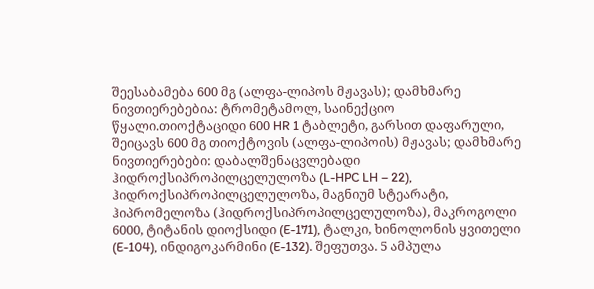შეესაბამება 600 მგ (ალფა-ლიპოს მჟავას); დამხმარე ნივთიერებებია: ტრომეტამოლ, საინექციო წყალი.თიოქტაციდი 600 HR 1 ტაბლეტი, გარსით დაფარული, შეიცავს 600 მგ თიოქტოვის (ალფა-ლიპოის) მჟავას; დამხმარე ნივთიერებები: დაბალშენაცვლებადი ჰიდროქსიპროპილცელულოზა (L-HPC LH – 22), ჰიდროქსიპროპილცელულოზა, მაგნიუმ სტეარატი, ჰიპრომელოზა (ჰიდროქსიპროპილცელულოზა), მაკროგოლი 6000, ტიტანის დიოქსიდი (E-171), ტალკი, ხინოლონის ყვითელი (E-104), ინდიგოკარმინი (E-132). შეფუთვა. 5 ამპულა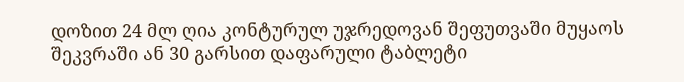დოზით 24 მლ ღია კონტურულ უჯრედოვან შეფუთვაში მუყაოს შეკვრაში ან 30 გარსით დაფარული ტაბლეტი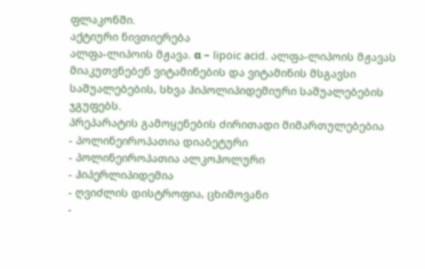ფლაკონში.
აქტიური ნივთიერება
ალფა-ლიპოის მჟავა. α – lipoic acid. ალფა-ლიპოის მჟავას მიაკუთვნებენ ვიტამინების და ვიტამინის მსგავსი საშუალებების, სხვა ჰიპოლიპიდემიური საშუალებების ჯგუფებს.
პრეპარატის გამოყენების ძირითადი მიმართულებებია
- პოლინეიროპათია დიაბეტური
- პოლინეიროპათია ალკოჰოლური
- ჰიპერლიპიდემია
- ღვიძლის დისტროფია, ცხიმოვანი
-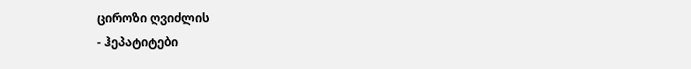ციროზი ღვიძლის
- ჰეპატიტები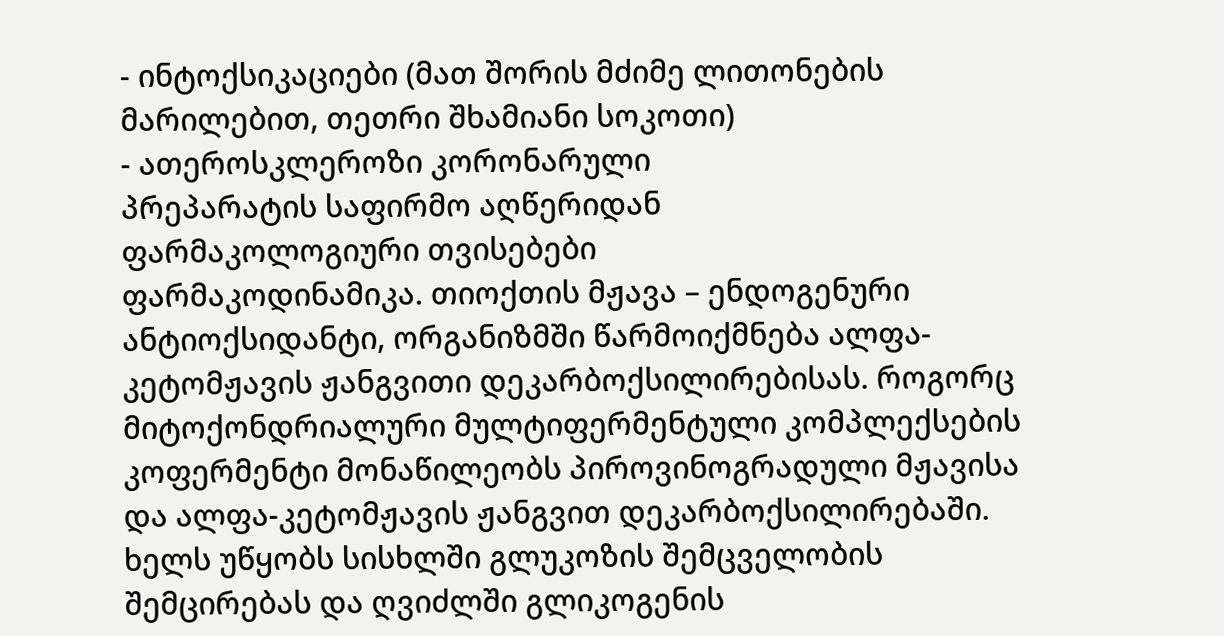- ინტოქსიკაციები (მათ შორის მძიმე ლითონების მარილებით, თეთრი შხამიანი სოკოთი)
- ათეროსკლეროზი კორონარული
პრეპარატის საფირმო აღწერიდან
ფარმაკოლოგიური თვისებები
ფარმაკოდინამიკა. თიოქთის მჟავა – ენდოგენური ანტიოქსიდანტი, ორგანიზმში წარმოიქმნება ალფა-კეტომჟავის ჟანგვითი დეკარბოქსილირებისას. როგორც მიტოქონდრიალური მულტიფერმენტული კომპლექსების კოფერმენტი მონაწილეობს პიროვინოგრადული მჟავისა და ალფა-კეტომჟავის ჟანგვით დეკარბოქსილირებაში.
ხელს უწყობს სისხლში გლუკოზის შემცველობის შემცირებას და ღვიძლში გლიკოგენის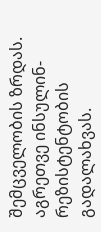შემცველობის ზრდას. აგრეთვე ინსულინ-რეზისტენტობის გადალახვას.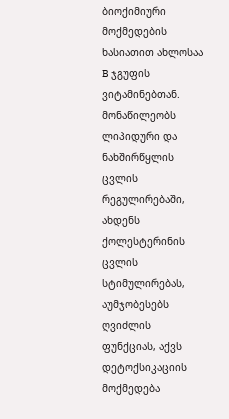ბიოქიმიური მოქმედების ხასიათით ახლოსაა B ჯგუფის ვიტამინებთან.
მონაწილეობს ლიპიდური და ნახშირწყლის ცვლის რეგულირებაში, ახდენს ქოლესტერინის ცვლის სტიმულირებას, აუმჯობესებს ღვიძლის ფუნქციას, აქვს დეტოქსიკაციის მოქმედება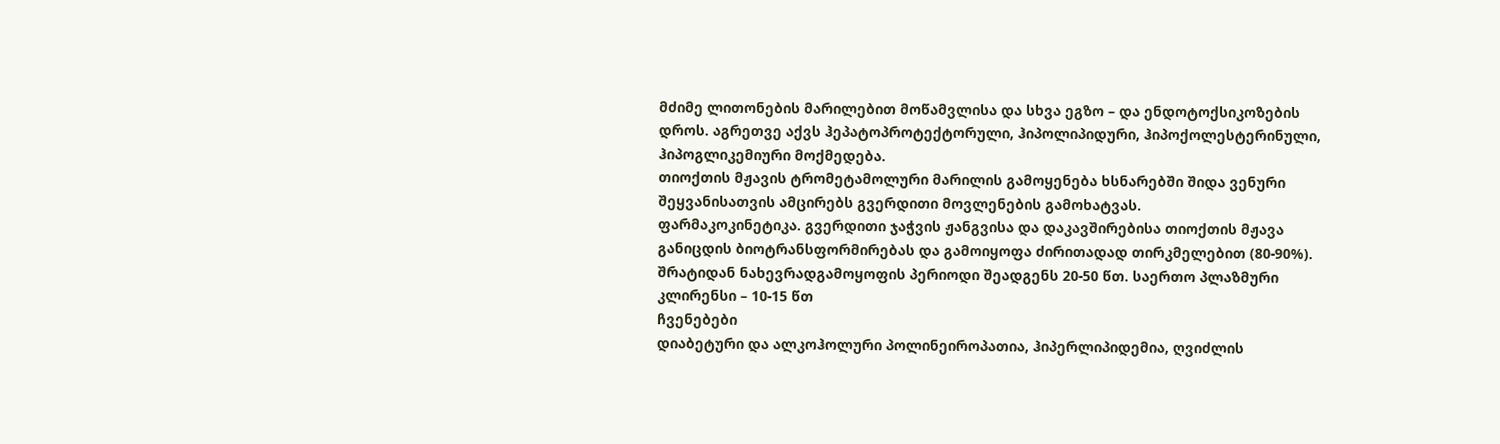მძიმე ლითონების მარილებით მოწამვლისა და სხვა ეგზო – და ენდოტოქსიკოზების დროს. აგრეთვე აქვს ჰეპატოპროტექტორული, ჰიპოლიპიდური, ჰიპოქოლესტერინული, ჰიპოგლიკემიური მოქმედება.
თიოქთის მჟავის ტრომეტამოლური მარილის გამოყენება ხსნარებში შიდა ვენური შეყვანისათვის ამცირებს გვერდითი მოვლენების გამოხატვას.
ფარმაკოკინეტიკა. გვერდითი ჯაჭვის ჟანგვისა და დაკავშირებისა თიოქთის მჟავა განიცდის ბიოტრანსფორმირებას და გამოიყოფა ძირითადად თირკმელებით (80-90%). შრატიდან ნახევრადგამოყოფის პერიოდი შეადგენს 20-50 წთ. საერთო პლაზმური კლირენსი – 10-15 წთ
ჩვენებები
დიაბეტური და ალკოჰოლური პოლინეიროპათია, ჰიპერლიპიდემია, ღვიძლის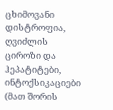ცხიმოვანი დისტროფია, ღვიძლის ციროზი და ჰეპატიტები, ინტოქსიკაციები (მათ შორის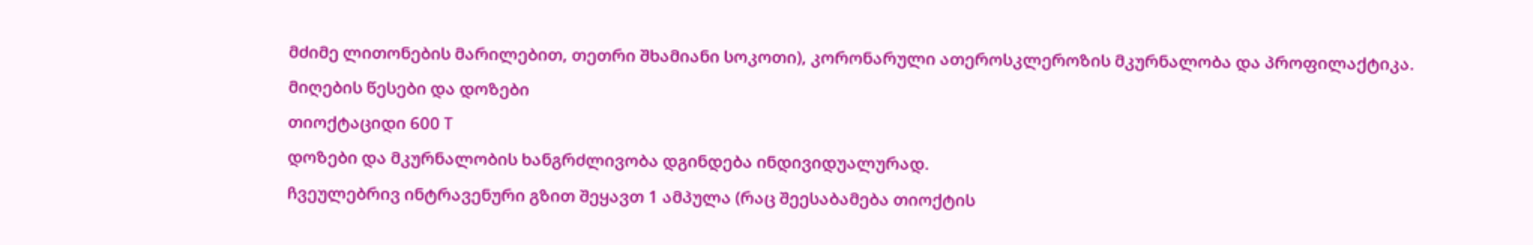მძიმე ლითონების მარილებით, თეთრი შხამიანი სოკოთი), კორონარული ათეროსკლეროზის მკურნალობა და პროფილაქტიკა.
მიღების წესები და დოზები
თიოქტაციდი 600 T
დოზები და მკურნალობის ხანგრძლივობა დგინდება ინდივიდუალურად.
ჩვეულებრივ ინტრავენური გზით შეყავთ 1 ამპულა (რაც შეესაბამება თიოქტის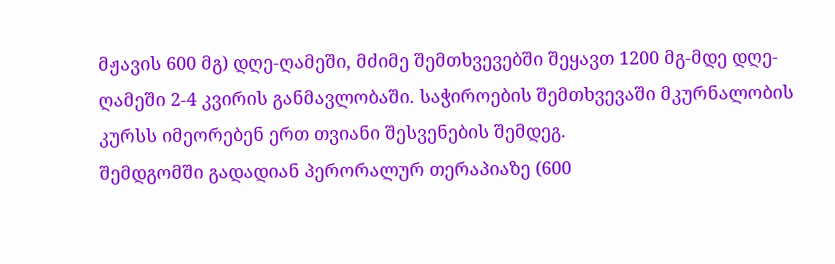მჟავის 600 მგ) დღე-ღამეში, მძიმე შემთხვევებში შეყავთ 1200 მგ-მდე დღე-ღამეში 2-4 კვირის განმავლობაში. საჭიროების შემთხვევაში მკურნალობის კურსს იმეორებენ ერთ თვიანი შესვენების შემდეგ.
შემდგომში გადადიან პერორალურ თერაპიაზე (600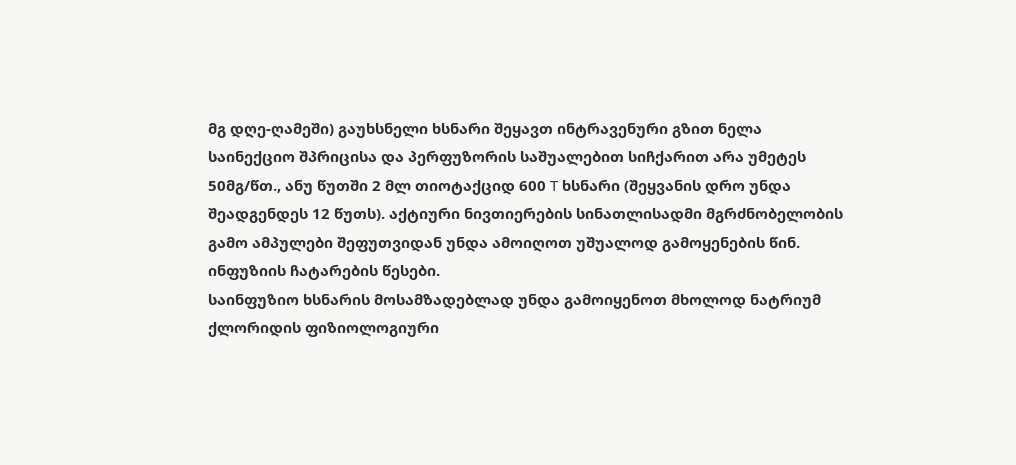მგ დღე-ღამეში) გაუხსნელი ხსნარი შეყავთ ინტრავენური გზით ნელა საინექციო შპრიცისა და პერფუზორის საშუალებით სიჩქარით არა უმეტეს 50მგ/წთ., ანუ წუთში 2 მლ თიოტაქციდ 600 T ხსნარი (შეყვანის დრო უნდა შეადგენდეს 12 წუთს). აქტიური ნივთიერების სინათლისადმი მგრძნობელობის გამო ამპულები შეფუთვიდან უნდა ამოიღოთ უშუალოდ გამოყენების წინ.
ინფუზიის ჩატარების წესები.
საინფუზიო ხსნარის მოსამზადებლად უნდა გამოიყენოთ მხოლოდ ნატრიუმ ქლორიდის ფიზიოლოგიური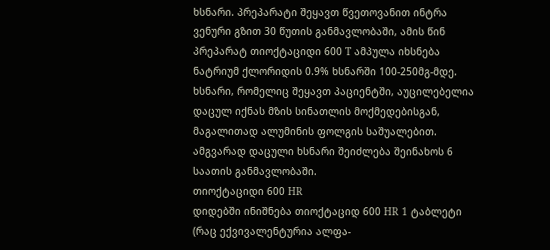ხსნარი. პრეპარატი შეყავთ წვეთოვანით ინტრა ვენური გზით 30 წუთის განმავლობაში, ამის წინ პრეპარატ თიოქტაციდი 600 T ამპულა იხსნება ნატრიუმ ქლორიდის 0.9% ხსნარში 100-250მგ-მდე. ხსნარი, რომელიც შეყავთ პაციენტში, აუცილებელია დაცულ იქნას მზის სინათლის მოქმედებისგან, მაგალითად ალუმინის ფოლგის საშუალებით. ამგვარად დაცული ხსნარი შეიძლება შეინახოს 6 საათის განმავლობაში.
თიოქტაციდი 600 HR
დიდებში ინიშნება თიოქტაციდ 600 HR 1 ტაბლეტი (რაც ექვივალენტურია ალფა-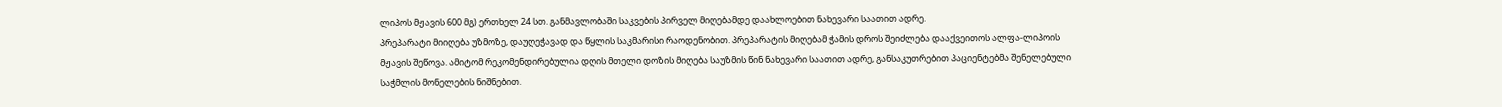ლიპოს მჟავის 600 მგ) ერთხელ 24 სთ. განმავლობაში საკვების პირველ მიღებამდე დაახლოებით ნახევარი საათით ადრე.
პრეპარატი მიიღება უზმოზე, დაუღეჭავად და წყლის საკმარისი რაოდენობით. პრეპარატის მიღებამ ჭამის დროს შეიძლება დააქვეითოს ალფა-ლიპოის მჟავის შეწოვა. ამიტომ რეკომენდირებულია დღის მთელი დოზის მიღება საუზმის წინ ნახევარი საათით ადრე, განსაკუთრებით პაციენტებმა შენელებული საჭმლის მონელების ნიშნებით.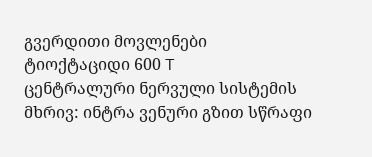გვერდითი მოვლენები
ტიოქტაციდი 600 T
ცენტრალური ნერვული სისტემის მხრივ: ინტრა ვენური გზით სწრაფი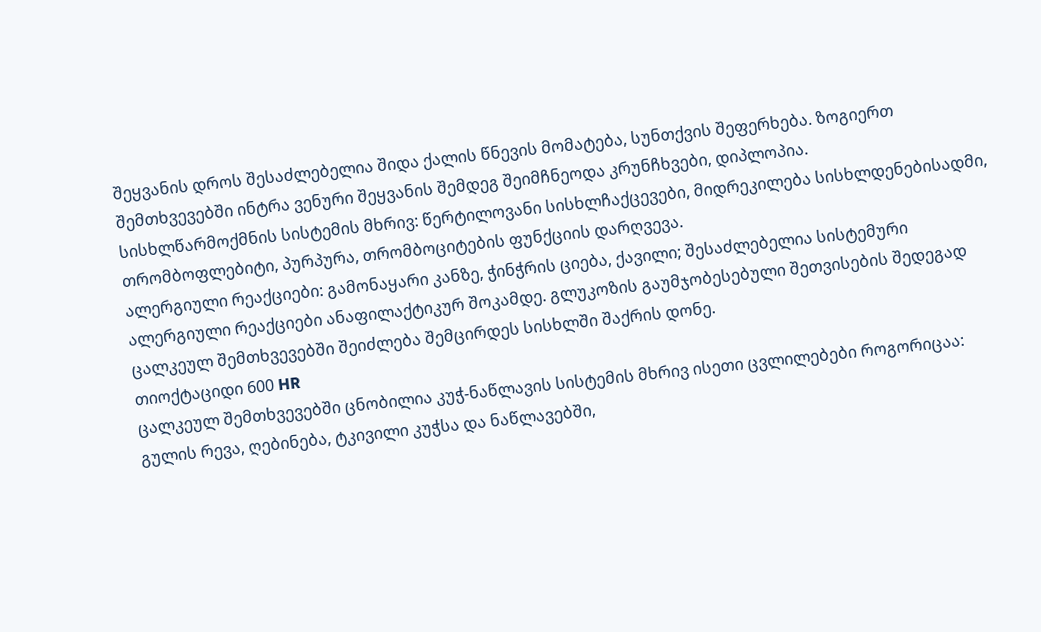შეყვანის დროს შესაძლებელია შიდა ქალის წნევის მომატება, სუნთქვის შეფერხება. ზოგიერთ შემთხვევებში ინტრა ვენური შეყვანის შემდეგ შეიმჩნეოდა კრუნჩხვები, დიპლოპია.
სისხლწარმოქმნის სისტემის მხრივ: წერტილოვანი სისხლჩაქცევები, მიდრეკილება სისხლდენებისადმი, თრომბოფლებიტი, პურპურა, თრომბოციტების ფუნქციის დარღვევა.
ალერგიული რეაქციები: გამონაყარი კანზე, ჭინჭრის ციება, ქავილი; შესაძლებელია სისტემური ალერგიული რეაქციები ანაფილაქტიკურ შოკამდე. გლუკოზის გაუმჯობესებული შეთვისების შედეგად ცალკეულ შემთხვევებში შეიძლება შემცირდეს სისხლში შაქრის დონე.
თიოქტაციდი 600 HR
ცალკეულ შემთხვევებში ცნობილია კუჭ-ნაწლავის სისტემის მხრივ ისეთი ცვლილებები როგორიცაა: გულის რევა, ღებინება, ტკივილი კუჭსა და ნაწლავებში,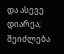და ასევე დიარეა; შეიძლება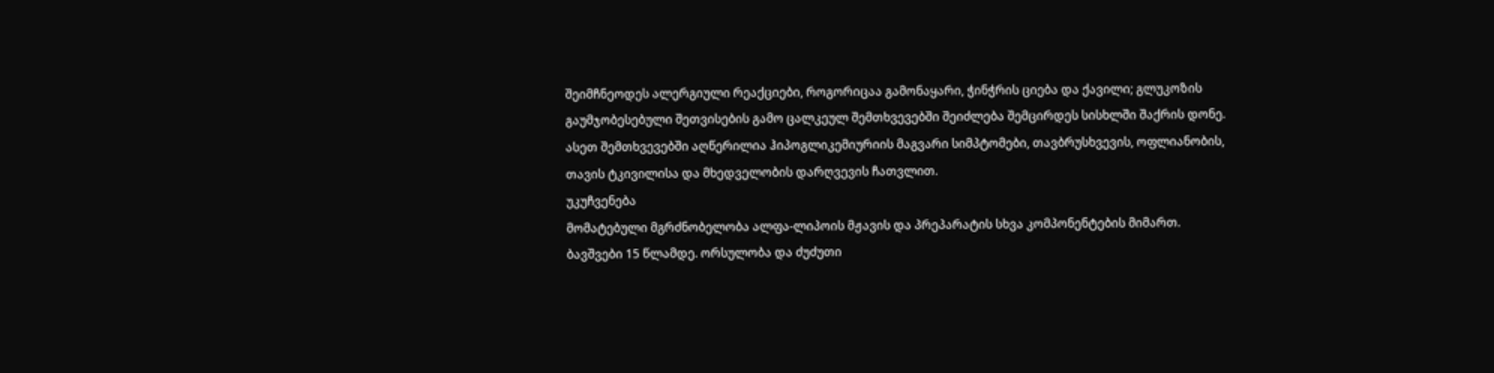შეიმჩნეოდეს ალერგიული რეაქციები, როგორიცაა გამონაყარი, ჭინჭრის ციება და ქავილი; გლუკოზის გაუმჯობესებული შეთვისების გამო ცალკეულ შემთხვევებში შეიძლება შემცირდეს სისხლში შაქრის დონე. ასეთ შემთხვევებში აღწერილია ჰიპოგლიკემიურიის მაგვარი სიმპტომები, თავბრუსხვევის, ოფლიანობის, თავის ტკივილისა და მხედველობის დარღვევის ჩათვლით.
უკუჩვენება
მომატებული მგრძნობელობა ალფა-ლიპოის მჟავის და პრეპარატის სხვა კომპონენტების მიმართ. ბავშვები 15 წლამდე. ორსულობა და ძუძუთი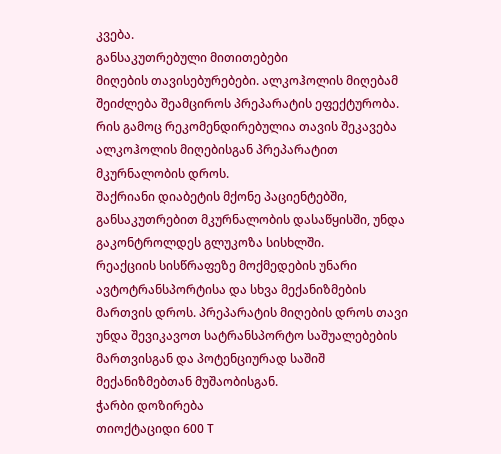კვება.
განსაკუთრებული მითითებები
მიღების თავისებურებები. ალკოჰოლის მიღებამ შეიძლება შეამციროს პრეპარატის ეფექტურობა. რის გამოც რეკომენდირებულია თავის შეკავება ალკოჰოლის მიღებისგან პრეპარატით მკურნალობის დროს.
შაქრიანი დიაბეტის მქონე პაციენტებში, განსაკუთრებით მკურნალობის დასაწყისში, უნდა გაკონტროლდეს გლუკოზა სისხლში.
რეაქციის სისწრაფეზე მოქმედების უნარი ავტოტრანსპორტისა და სხვა მექანიზმების მართვის დროს. პრეპარატის მიღების დროს თავი უნდა შევიკავოთ სატრანსპორტო საშუალებების მართვისგან და პოტენციურად საშიშ მექანიზმებთან მუშაობისგან.
ჭარბი დოზირება
თიოქტაციდი 600 T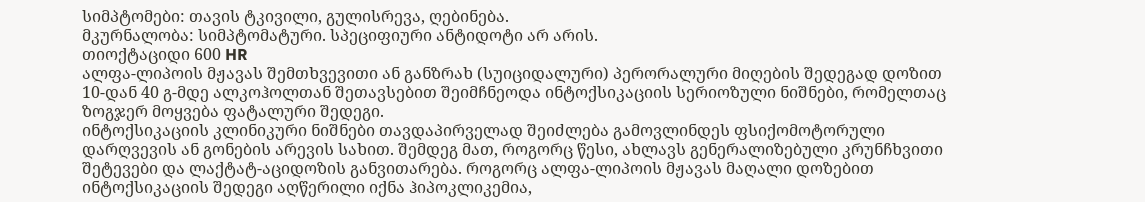სიმპტომები: თავის ტკივილი, გულისრევა, ღებინება.
მკურნალობა: სიმპტომატური. სპეციფიური ანტიდოტი არ არის.
თიოქტაციდი 600 HR
ალფა-ლიპოის მჟავას შემთხვევითი ან განზრახ (სუიციდალური) პერორალური მიღების შედეგად დოზით 10-დან 40 გ-მდე ალკოჰოლთან შეთავსებით შეიმჩნეოდა ინტოქსიკაციის სერიოზული ნიშნები, რომელთაც ზოგჯერ მოყვება ფატალური შედეგი.
ინტოქსიკაციის კლინიკური ნიშნები თავდაპირველად შეიძლება გამოვლინდეს ფსიქომოტორული დარღვევის ან გონების არევის სახით. შემდეგ მათ, როგორც წესი, ახლავს გენერალიზებული კრუნჩხვითი შეტევები და ლაქტატ-აციდოზის განვითარება. როგორც ალფა-ლიპოის მჟავას მაღალი დოზებით ინტოქსიკაციის შედეგი აღწერილი იქნა ჰიპოკლიკემია,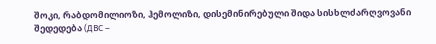შოკი, რაბდომილიოზი, ჰემოლიზი, დისემინირებული შიდა სისხლძარღვოვანი შედედება (ДВС –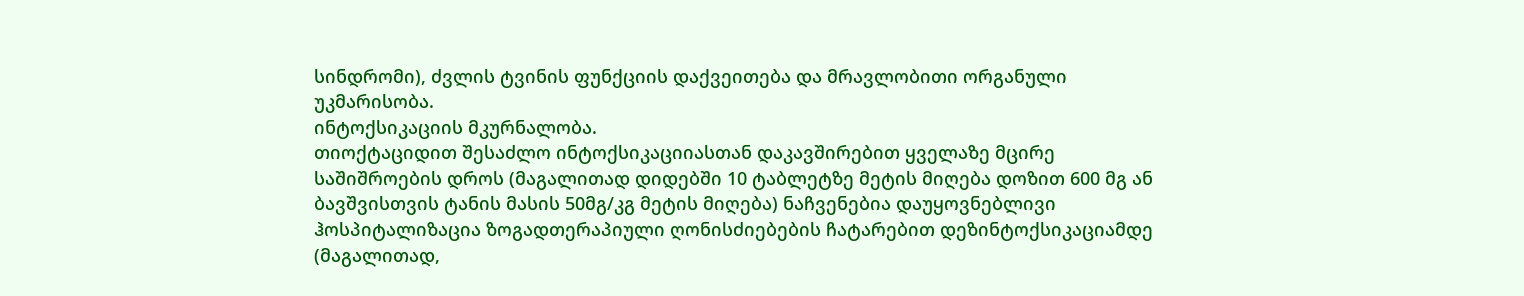სინდრომი), ძვლის ტვინის ფუნქციის დაქვეითება და მრავლობითი ორგანული უკმარისობა.
ინტოქსიკაციის მკურნალობა.
თიოქტაციდით შესაძლო ინტოქსიკაციიასთან დაკავშირებით ყველაზე მცირე საშიშროების დროს (მაგალითად დიდებში 10 ტაბლეტზე მეტის მიღება დოზით 600 მგ ან ბავშვისთვის ტანის მასის 50მგ/კგ მეტის მიღება) ნაჩვენებია დაუყოვნებლივი ჰოსპიტალიზაცია ზოგადთერაპიული ღონისძიებების ჩატარებით დეზინტოქსიკაციამდე (მაგალითად,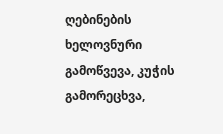ღებინების ხელოვნური გამოწვევა, კუჭის გამორეცხვა,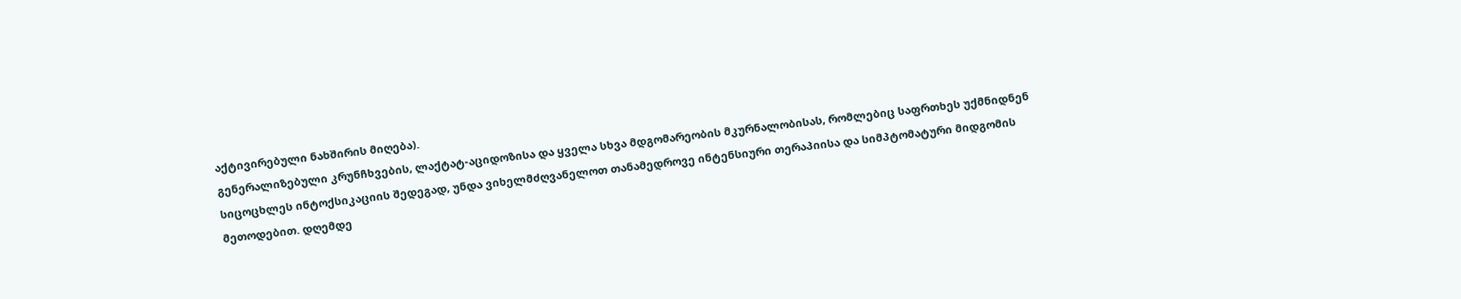აქტივირებული ნახშირის მიღება).
გენერალიზებული კრუნჩხვების, ლაქტატ-აციდოზისა და ყველა სხვა მდგომარეობის მკურნალობისას, რომლებიც საფრთხეს უქმნიდნენ სიცოცხლეს ინტოქსიკაციის შედეგად, უნდა ვიხელმძღვანელოთ თანამედროვე ინტენსიური თერაპიისა და სიმპტომატური მიდგომის მეთოდებით. დღემდე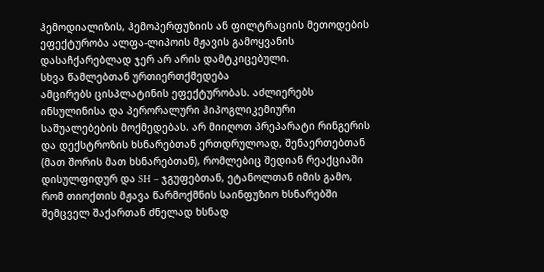ჰემოდიალიზის, ჰემოპერფუზიის ან ფილტრაციის მეთოდების ეფექტურობა ალფა-ლიპოის მჟავის გამოყვანის დასაჩქარებლად ჯერ არ არის დამტკიცებული.
სხვა წამლებთან ურთიერთქმედება
ამცირებს ცისპლატინის ეფექტურობას. აძლიერებს ინსულინისა და პერორალური ჰიპოგლიკემიური საშუალებების მოქმედებას. არ მიიღოთ პრეპარატი რინგერის და დექსტროზის ხსნარებთან ერთდრულოად, შენაერთებთან (მათ შორის მათ ხსნარებთან), რომლებიც შედიან რეაქციაში დისულფიდურ და SH – ჯგუფებთან, ეტანოლთან იმის გამო, რომ თიოქთის მჟავა წარმოქმნის საინფუზიო ხსნარებში შემცველ შაქართან ძნელად ხსნად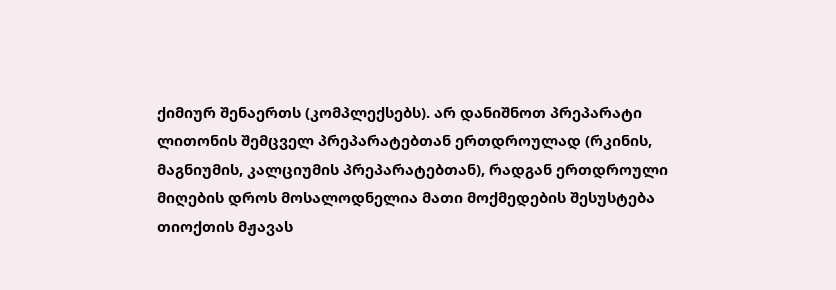ქიმიურ შენაერთს (კომპლექსებს). არ დანიშნოთ პრეპარატი ლითონის შემცველ პრეპარატებთან ერთდროულად (რკინის, მაგნიუმის, კალციუმის პრეპარატებთან), რადგან ერთდროული მიღების დროს მოსალოდნელია მათი მოქმედების შესუსტება თიოქთის მჟავას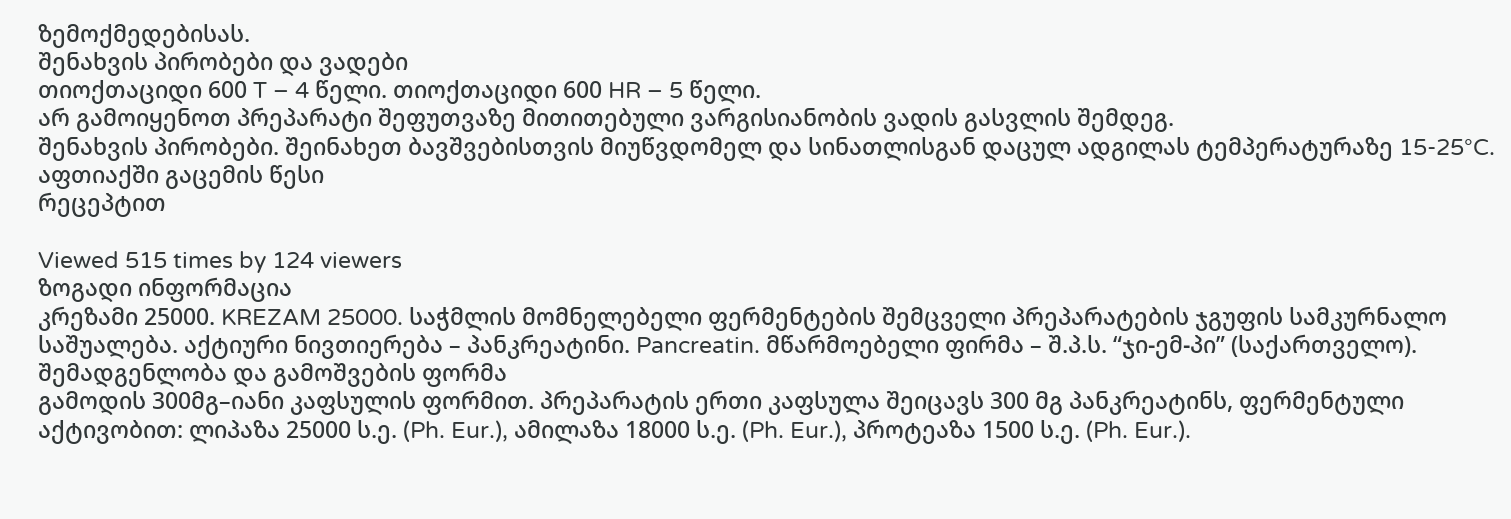ზემოქმედებისას.
შენახვის პირობები და ვადები
თიოქთაციდი 600 T – 4 წელი. თიოქთაციდი 600 HR – 5 წელი.
არ გამოიყენოთ პრეპარატი შეფუთვაზე მითითებული ვარგისიანობის ვადის გასვლის შემდეგ.
შენახვის პირობები. შეინახეთ ბავშვებისთვის მიუწვდომელ და სინათლისგან დაცულ ადგილას ტემპერატურაზე 15-25°C.
აფთიაქში გაცემის წესი
რეცეპტით

Viewed 515 times by 124 viewers
ზოგადი ინფორმაცია
კრეზამი 25000. KREZAM 25000. საჭმლის მომნელებელი ფერმენტების შემცველი პრეპარატების ჯგუფის სამკურნალო საშუალება. აქტიური ნივთიერება – პანკრეატინი. Pancreatin. მწარმოებელი ფირმა – შ.პ.ს. “ჯი-ემ-პი” (საქართველო).
შემადგენლობა და გამოშვების ფორმა
გამოდის 300მგ–იანი კაფსულის ფორმით. პრეპარატის ერთი კაფსულა შეიცავს 300 მგ პანკრეატინს, ფერმენტული აქტივობით: ლიპაზა 25000 ს.ე. (Ph. Eur.), ამილაზა 18000 ს.ე. (Ph. Eur.), პროტეაზა 1500 ს.ე. (Ph. Eur.).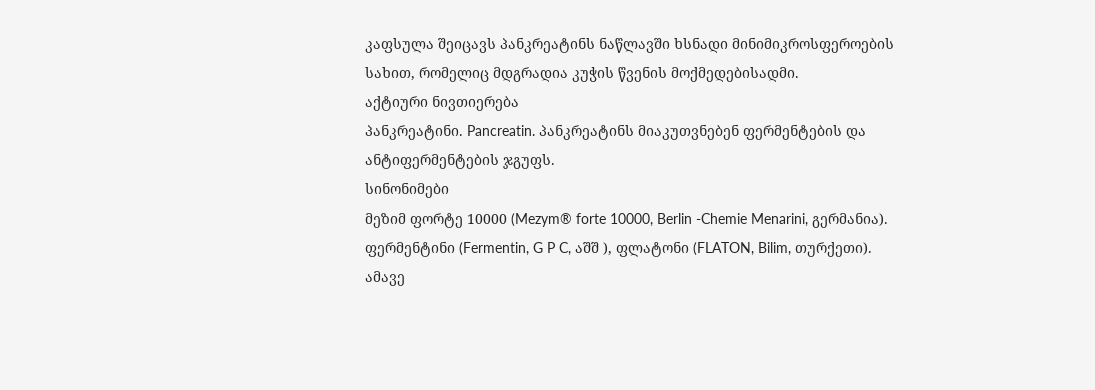კაფსულა შეიცავს პანკრეატინს ნაწლავში ხსნადი მინიმიკროსფეროების სახით, რომელიც მდგრადია კუჭის წვენის მოქმედებისადმი.
აქტიური ნივთიერება
პანკრეატინი. Pancreatin. პანკრეატინს მიაკუთვნებენ ფერმენტების და ანტიფერმენტების ჯგუფს.
სინონიმები
მეზიმ ფორტე 10000 (Mezym® forte 10000, Berlin -Chemie Menarini, გერმანია). ფერმენტინი (Fermentin, G P C, აშშ ), ფლატონი (FLATON, Bilim, თურქეთი).
ამავე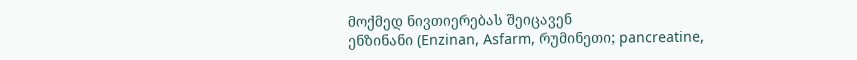მოქმედ ნივთიერებას შეიცავენ
ენზინანი (Enzinan, Asfarm, რუმინეთი; pancreatine,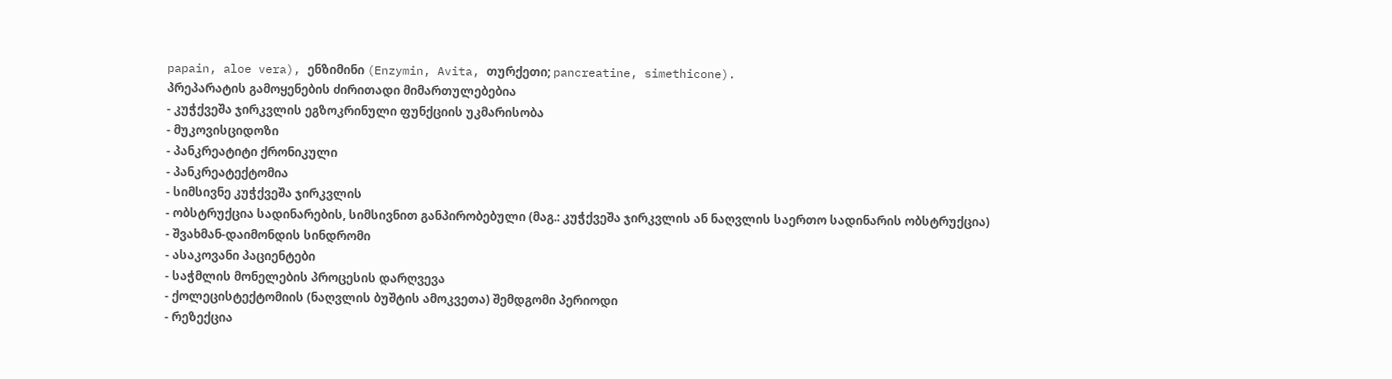papain, aloe vera), ენზიმინი (Enzymin, Avita, თურქეთი; pancreatine, simethicone).
პრეპარატის გამოყენების ძირითადი მიმართულებებია
- კუჭქვეშა ჯირკვლის ეგზოკრინული ფუნქციის უკმარისობა
- მუკოვისციდოზი
- პანკრეატიტი ქრონიკული
- პანკრეატექტომია
- სიმსივნე კუჭქვეშა ჯირკვლის
- ობსტრუქცია სადინარების, სიმსივნით განპირობებული (მაგ.: კუჭქვეშა ჯირკვლის ან ნაღვლის საერთო სადინარის ობსტრუქცია)
- შვახმან-დაიმონდის სინდრომი
- ასაკოვანი პაციენტები
- საჭმლის მონელების პროცესის დარღვევა
- ქოლეცისტექტომიის (ნაღვლის ბუშტის ამოკვეთა) შემდგომი პერიოდი
- რეზექცია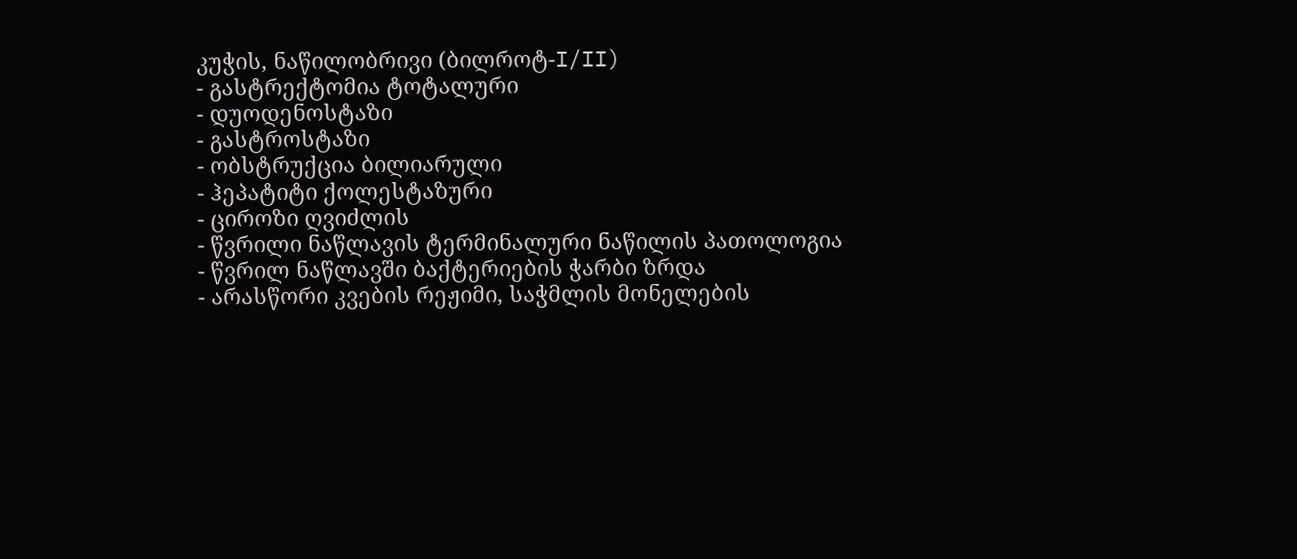კუჭის, ნაწილობრივი (ბილროტ-I/II)
- გასტრექტომია ტოტალური
- დუოდენოსტაზი
- გასტროსტაზი
- ობსტრუქცია ბილიარული
- ჰეპატიტი ქოლესტაზური
- ციროზი ღვიძლის
- წვრილი ნაწლავის ტერმინალური ნაწილის პათოლოგია
- წვრილ ნაწლავში ბაქტერიების ჭარბი ზრდა
- არასწორი კვების რეჟიმი, საჭმლის მონელების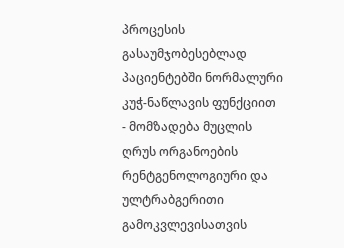პროცესის გასაუმჯობესებლად პაციენტებში ნორმალური კუჭ-ნაწლავის ფუნქციით
- მომზადება მუცლის ღრუს ორგანოების რენტგენოლოგიური და ულტრაბგერითი გამოკვლევისათვის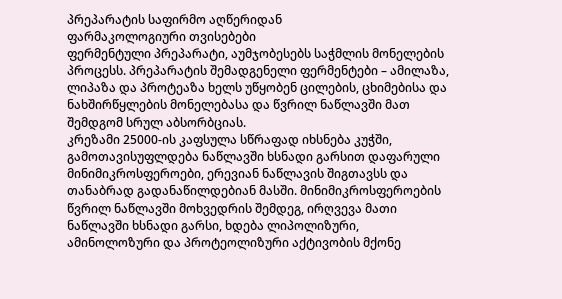პრეპარატის საფირმო აღწერიდან
ფარმაკოლოგიური თვისებები
ფერმენტული პრეპარატი, აუმჯობესებს საჭმლის მონელების პროცესს. პრეპარატის შემადგენელი ფერმენტები – ამილაზა, ლიპაზა და პროტეაზა ხელს უწყობენ ცილების, ცხიმებისა და ნახშირწყლების მონელებასა და წვრილ ნაწლავში მათ შემდგომ სრულ აბსორბციას.
კრეზამი 25000-ის კაფსულა სწრაფად იხსნება კუჭში, გამოთავისუფლდება ნაწლავში ხსნადი გარსით დაფარული მინიმიკროსფეროები, ერევიან ნაწლავის შიგთავსს და თანაბრად გადანაწილდებიან მასში. მინიმიკროსფეროების წვრილ ნაწლავში მოხვედრის შემდეგ, ირღვევა მათი ნაწლავში ხსნადი გარსი, ხდება ლიპოლიზური, ამინოლოზური და პროტეოლიზური აქტივობის მქონე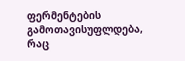ფერმენტების გამოთავისუფლდება, რაც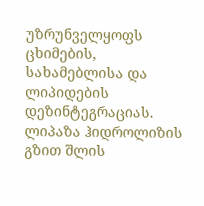უზრუნველყოფს ცხიმების, სახამებლისა და ლიპიდების დეზინტეგრაციას.
ლიპაზა ჰიდროლიზის გზით შლის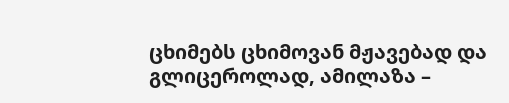ცხიმებს ცხიმოვან მჟავებად და გლიცეროლად, ამილაზა –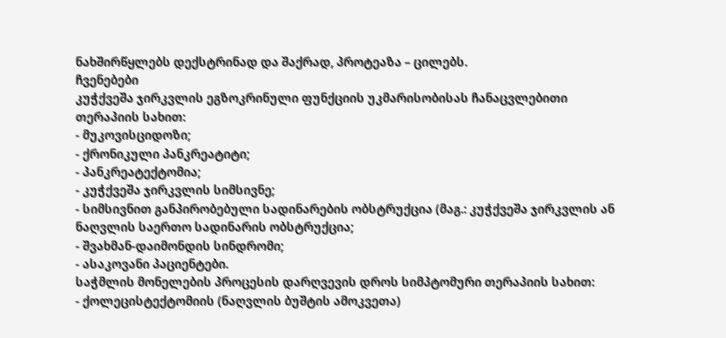ნახშირწყლებს დექსტრინად და შაქრად, პროტეაზა – ცილებს.
ჩვენებები
კუჭქვეშა ჯირკვლის ეგზოკრინული ფუნქციის უკმარისობისას ჩანაცვლებითი თერაპიის სახით:
- მუკოვისციდოზი;
- ქრონიკული პანკრეატიტი;
- პანკრეატექტომია;
- კუჭქვეშა ჯირკვლის სიმსივნე;
- სიმსივნით განპირობებული სადინარების ობსტრუქცია (მაგ.: კუჭქვეშა ჯირკვლის ან ნაღვლის საერთო სადინარის ობსტრუქცია;
- შვახმან-დაიმონდის სინდრომი;
- ასაკოვანი პაციენტები.
საჭმლის მონელების პროცესის დარღვევის დროს სიმპტომური თერაპიის სახით:
- ქოლეცისტექტომიის (ნაღვლის ბუშტის ამოკვეთა)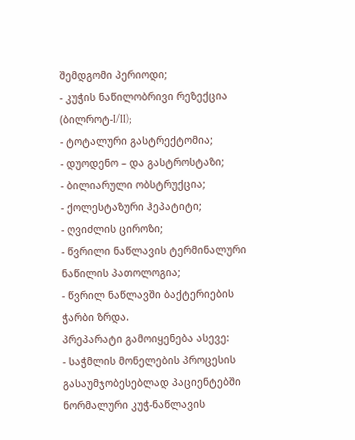შემდგომი პერიოდი;
- კუჭის ნაწილობრივი რეზექცია (ბილროტ-I/II);
- ტოტალური გასტრექტომია;
- დუოდენო – და გასტროსტაზი;
- ბილიარული ობსტრუქცია;
- ქოლესტაზური ჰეპატიტი;
- ღვიძლის ციროზი;
- წვრილი ნაწლავის ტერმინალური ნაწილის პათოლოგია;
- წვრილ ნაწლავში ბაქტერიების ჭარბი ზრდა.
პრეპარატი გამოიყენება ასევე:
- საჭმლის მონელების პროცესის გასაუმჯობესებლად პაციენტებში ნორმალური კუჭ-ნაწლავის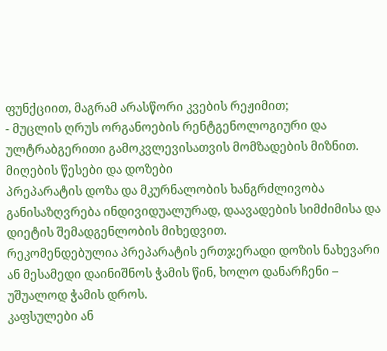ფუნქციით, მაგრამ არასწორი კვების რეჟიმით;
- მუცლის ღრუს ორგანოების რენტგენოლოგიური და ულტრაბგერითი გამოკვლევისათვის მომზადების მიზნით.
მიღების წესები და დოზები
პრეპარატის დოზა და მკურნალობის ხანგრძლივობა განისაზღვრება ინდივიდუალურად, დაავადების სიმძიმისა და დიეტის შემადგენლობის მიხედვით.
რეკომენდებულია პრეპარატის ერთჯერადი დოზის ნახევარი ან მესამედი დაინიშნოს ჭამის წინ, ხოლო დანარჩენი – უშუალოდ ჭამის დროს.
კაფსულები ან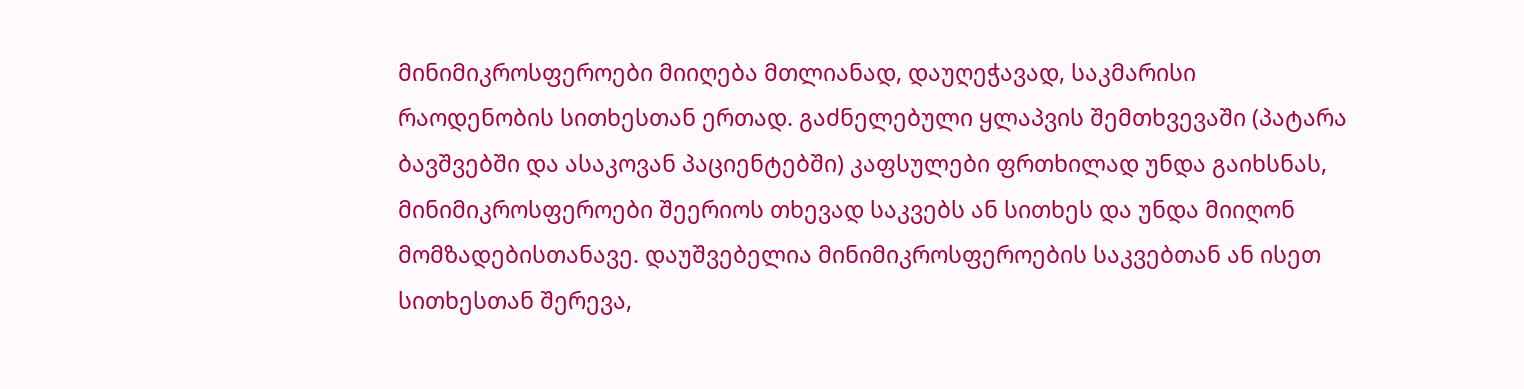მინიმიკროსფეროები მიიღება მთლიანად, დაუღეჭავად, საკმარისი რაოდენობის სითხესთან ერთად. გაძნელებული ყლაპვის შემთხვევაში (პატარა ბავშვებში და ასაკოვან პაციენტებში) კაფსულები ფრთხილად უნდა გაიხსნას, მინიმიკროსფეროები შეერიოს თხევად საკვებს ან სითხეს და უნდა მიიღონ მომზადებისთანავე. დაუშვებელია მინიმიკროსფეროების საკვებთან ან ისეთ სითხესთან შერევა,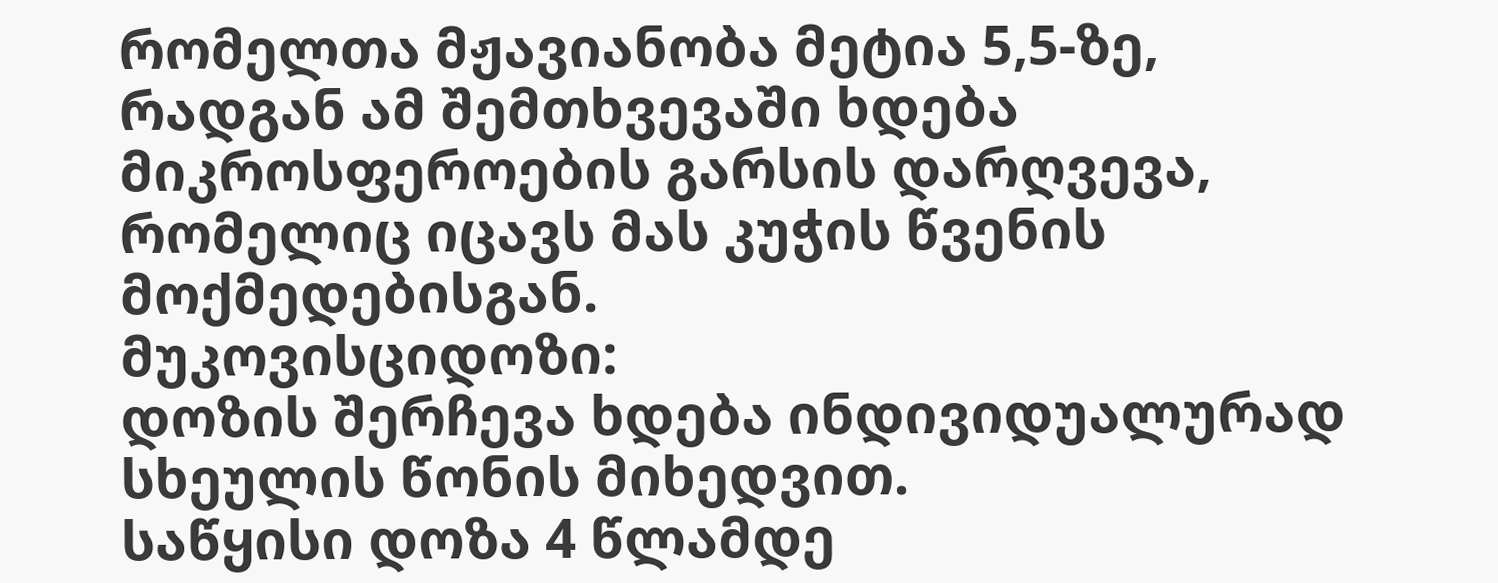რომელთა მჟავიანობა მეტია 5,5-ზე, რადგან ამ შემთხვევაში ხდება მიკროსფეროების გარსის დარღვევა, რომელიც იცავს მას კუჭის წვენის მოქმედებისგან.
მუკოვისციდოზი:
დოზის შერჩევა ხდება ინდივიდუალურად სხეულის წონის მიხედვით.
საწყისი დოზა 4 წლამდე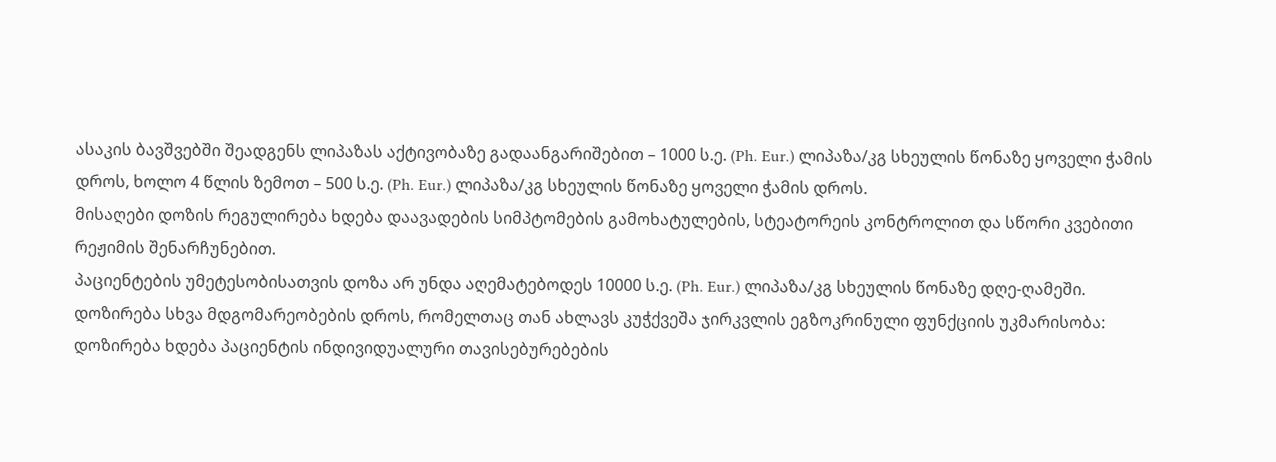ასაკის ბავშვებში შეადგენს ლიპაზას აქტივობაზე გადაანგარიშებით – 1000 ს.ე. (Ph. Eur.) ლიპაზა/კგ სხეულის წონაზე ყოველი ჭამის დროს, ხოლო 4 წლის ზემოთ – 500 ს.ე. (Ph. Eur.) ლიპაზა/კგ სხეულის წონაზე ყოველი ჭამის დროს.
მისაღები დოზის რეგულირება ხდება დაავადების სიმპტომების გამოხატულების, სტეატორეის კონტროლით და სწორი კვებითი რეჟიმის შენარჩუნებით.
პაციენტების უმეტესობისათვის დოზა არ უნდა აღემატებოდეს 10000 ს.ე. (Ph. Eur.) ლიპაზა/კგ სხეულის წონაზე დღე-ღამეში.
დოზირება სხვა მდგომარეობების დროს, რომელთაც თან ახლავს კუჭქვეშა ჯირკვლის ეგზოკრინული ფუნქციის უკმარისობა:
დოზირება ხდება პაციენტის ინდივიდუალური თავისებურებების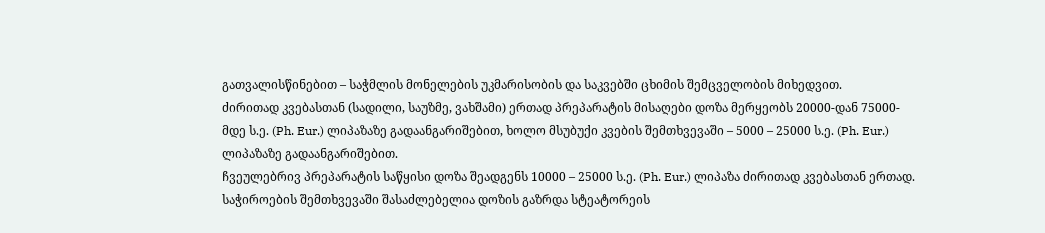გათვალისწინებით – საჭმლის მონელების უკმარისობის და საკვებში ცხიმის შემცველობის მიხედვით.
ძირითად კვებასთან (სადილი, საუზმე, ვახშამი) ერთად პრეპარატის მისაღები დოზა მერყეობს 20000-დან 75000-მდე ს.ე. (Ph. Eur.) ლიპაზაზე გადაანგარიშებით, ხოლო მსუბუქი კვების შემთხვევაში – 5000 – 25000 ს.ე. (Ph. Eur.) ლიპაზაზე გადაანგარიშებით.
ჩვეულებრივ პრეპარატის საწყისი დოზა შეადგენს 10000 – 25000 ს.ე. (Ph. Eur.) ლიპაზა ძირითად კვებასთან ერთად. საჭიროების შემთხვევაში შასაძლებელია დოზის გაზრდა სტეატორეის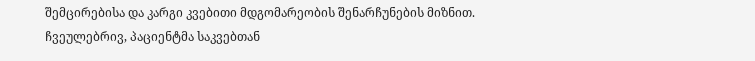შემცირებისა და კარგი კვებითი მდგომარეობის შენარჩუნების მიზნით.
ჩვეულებრივ, პაციენტმა საკვებთან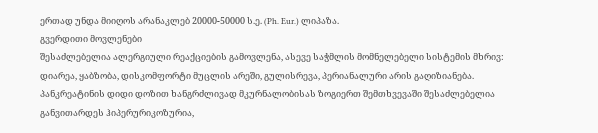ერთად უნდა მიიღოს არანაკლებ 20000-50000 ს.ე. (Ph. Eur.) ლიპაზა.
გვერდითი მოვლენები
შესაძლებელია ალერგიული რეაქციების გამოვლენა, ასევე საჭმლის მომნელებელი სისტემის მხრივ: დიარეა, ყაბზობა, დისკომფორტი მუცლის არეში, გულისრევა, პერიანალური არის გაღიზიანება. პანკრეატინის დიდი დოზით ხანგრძლივად მკურნალობისას ზოგიერთ შემთხვევაში შესაძლებელია განვითარდეს ჰიპერურიკოზურია,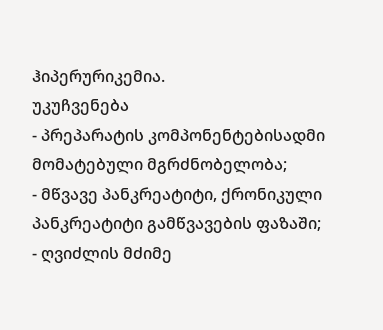ჰიპერურიკემია.
უკუჩვენება
- პრეპარატის კომპონენტებისადმი მომატებული მგრძნობელობა;
- მწვავე პანკრეატიტი, ქრონიკული პანკრეატიტი გამწვავების ფაზაში;
- ღვიძლის მძიმე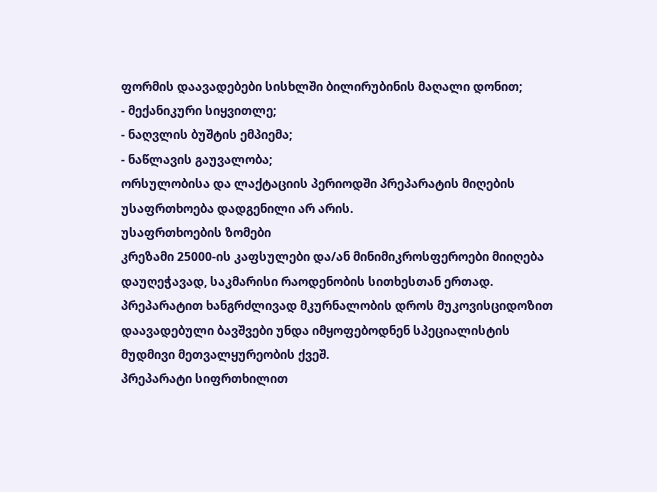ფორმის დაავადებები სისხლში ბილირუბინის მაღალი დონით;
- მექანიკური სიყვითლე;
- ნაღვლის ბუშტის ემპიემა;
- ნაწლავის გაუვალობა;
ორსულობისა და ლაქტაციის პერიოდში პრეპარატის მიღების უსაფრთხოება დადგენილი არ არის.
უსაფრთხოების ზომები
კრეზამი 25000-ის კაფსულები და/ან მინიმიკროსფეროები მიიღება დაუღეჭავად, საკმარისი რაოდენობის სითხესთან ერთად.
პრეპარატით ხანგრძლივად მკურნალობის დროს მუკოვისციდოზით დაავადებული ბავშვები უნდა იმყოფებოდნენ სპეციალისტის მუდმივი მეთვალყურეობის ქვეშ.
პრეპარატი სიფრთხილით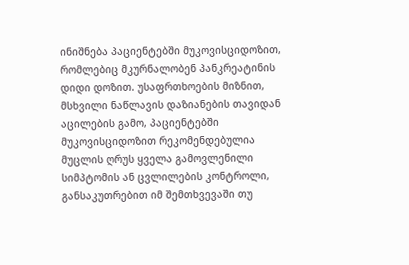ინიშნება პაციენტებში მუკოვისციდოზით, რომლებიც მკურნალობენ პანკრეატინის დიდი დოზით. უსაფრთხოების მიზნით, მსხვილი ნაწლავის დაზიანების თავიდან აცილების გამო, პაციენტებში მუკოვისციდოზით რეკომენდებულია მუცლის ღრუს ყველა გამოვლენილი სიმპტომის ან ცვლილების კონტროლი, განსაკუთრებით იმ შემთხვევაში თუ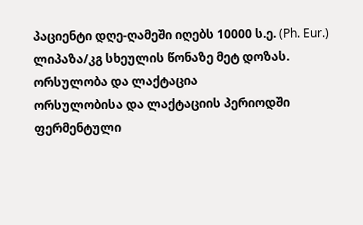პაციენტი დღე-ღამეში იღებს 10000 ს.ე. (Ph. Eur.) ლიპაზა/კგ სხეულის წონაზე მეტ დოზას.
ორსულობა და ლაქტაცია
ორსულობისა და ლაქტაციის პერიოდში ფერმენტული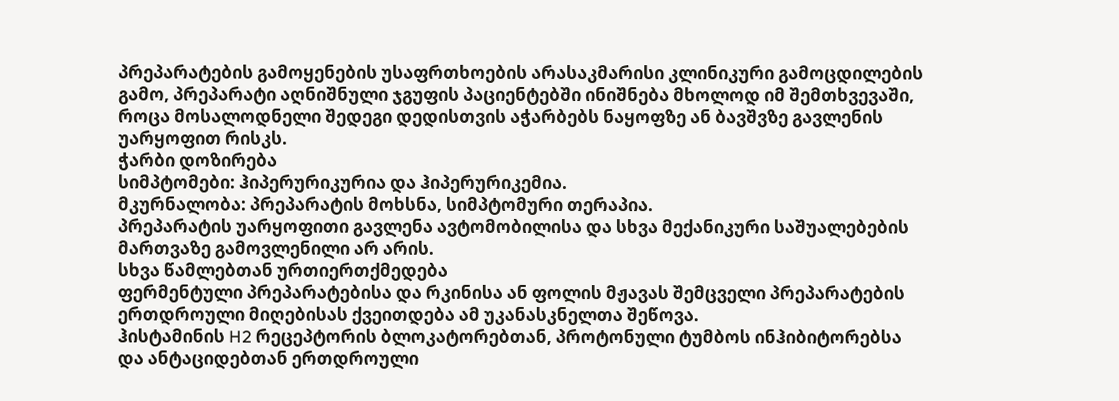პრეპარატების გამოყენების უსაფრთხოების არასაკმარისი კლინიკური გამოცდილების გამო, პრეპარატი აღნიშნული ჯგუფის პაციენტებში ინიშნება მხოლოდ იმ შემთხვევაში, როცა მოსალოდნელი შედეგი დედისთვის აჭარბებს ნაყოფზე ან ბავშვზე გავლენის უარყოფით რისკს.
ჭარბი დოზირება
სიმპტომები: ჰიპერურიკურია და ჰიპერურიკემია.
მკურნალობა: პრეპარატის მოხსნა, სიმპტომური თერაპია.
პრეპარატის უარყოფითი გავლენა ავტომობილისა და სხვა მექანიკური საშუალებების მართვაზე გამოვლენილი არ არის.
სხვა წამლებთან ურთიერთქმედება
ფერმენტული პრეპარატებისა და რკინისა ან ფოლის მჟავას შემცველი პრეპარატების ერთდროული მიღებისას ქვეითდება ამ უკანასკნელთა შეწოვა.
ჰისტამინის H2 რეცეპტორის ბლოკატორებთან, პროტონული ტუმბოს ინჰიბიტორებსა და ანტაციდებთან ერთდროული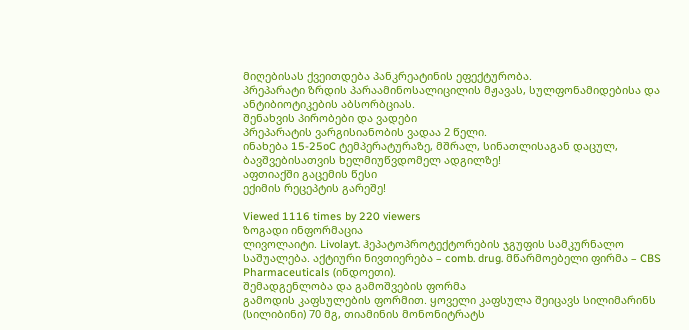მიღებისას ქვეითდება პანკრეატინის ეფექტურობა.
პრეპარატი ზრდის პარაამინოსალიცილის მჟავას, სულფონამიდებისა და ანტიბიოტიკების აბსორბციას.
შენახვის პირობები და ვადები
პრეპარატის ვარგისიანობის ვადაა 2 წელი.
ინახება 15-25oC ტემპერატურაზე, მშრალ, სინათლისაგან დაცულ, ბავშვებისათვის ხელმიუწვდომელ ადგილზე!
აფთიაქში გაცემის წესი
ექიმის რეცეპტის გარეშე!

Viewed 1116 times by 220 viewers
ზოგადი ინფორმაცია
ლივოლაიტი. Livolayt. ჰეპატოპროტექტორების ჯგუფის სამკურნალო საშუალება. აქტიური ნივთიერება – comb. drug. მწარმოებელი ფირმა – CBS Pharmaceuticals (ინდოეთი).
შემადგენლობა და გამოშვების ფორმა
გამოდის კაფსულების ფორმით. ყოველი კაფსულა შეიცავს სილიმარინს (სილიბინი) 70 მგ, თიამინის მონონიტრატს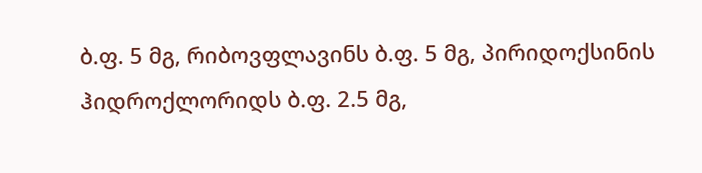ბ.ფ. 5 მგ, რიბოვფლავინს ბ.ფ. 5 მგ, პირიდოქსინის ჰიდროქლორიდს ბ.ფ. 2.5 მგ,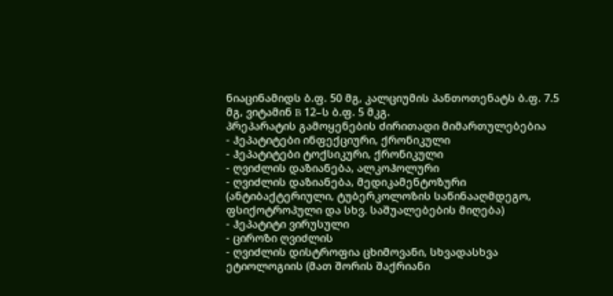ნიაცინამიდს ბ.ფ. 50 მგ, კალციუმის პანთოთენატს ბ.ფ. 7.5 მგ, ვიტამინ B 12–ს ბ.ფ. 5 მკგ.
პრეპარატის გამოყენების ძირითადი მიმართულებებია
- ჰეპატიტები ინფექციური, ქრონიკული
- ჰეპატიტები ტოქსიკური, ქრონიკული
- ღვიძლის დაზიანება, ალკოჰოლური
- ღვიძლის დაზიანება, მედიკამენტოზური (ანტიბაქტერიული, ტუბერკოლოზის საწინააღმდეგო, ფსიქოტროპული და სხვ. საშუალებების მიღება)
- ჰეპატიტი ვირუსული
- ციროზი ღვიძლის
- ღვიძლის დისტროფია ცხიმოვანი, სხვადასხვა ეტიოლოგიის (მათ შორის შაქრიანი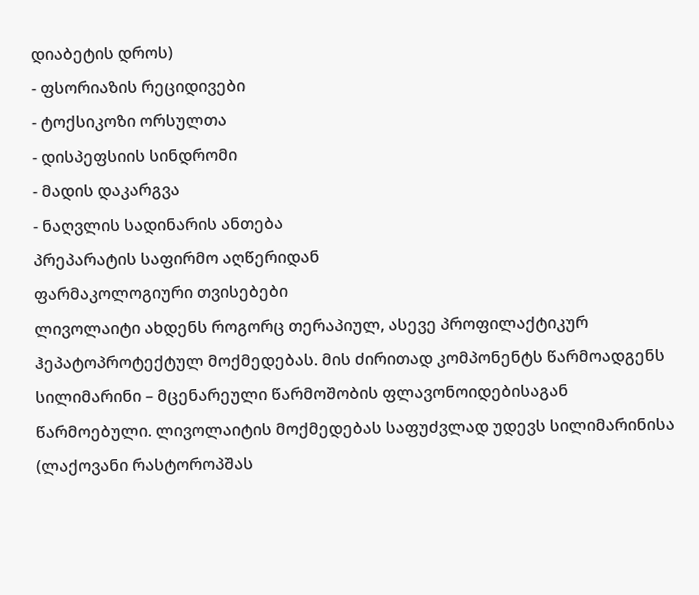დიაბეტის დროს)
- ფსორიაზის რეციდივები
- ტოქსიკოზი ორსულთა
- დისპეფსიის სინდრომი
- მადის დაკარგვა
- ნაღვლის სადინარის ანთება
პრეპარატის საფირმო აღწერიდან
ფარმაკოლოგიური თვისებები
ლივოლაიტი ახდენს როგორც თერაპიულ, ასევე პროფილაქტიკურ ჰეპატოპროტექტულ მოქმედებას. მის ძირითად კომპონენტს წარმოადგენს სილიმარინი – მცენარეული წარმოშობის ფლავონოიდებისაგან წარმოებული. ლივოლაიტის მოქმედებას საფუძვლად უდევს სილიმარინისა (ლაქოვანი რასტოროპშას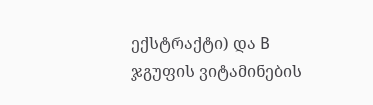ექსტრაქტი) და B ჯგუფის ვიტამინების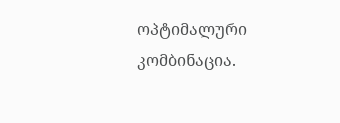ოპტიმალური კომბინაცია.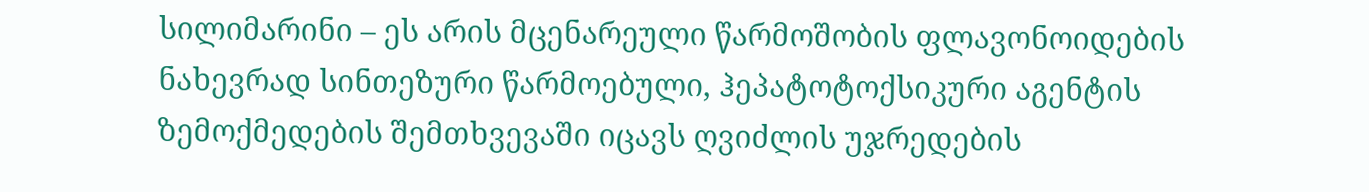სილიმარინი – ეს არის მცენარეული წარმოშობის ფლავონოიდების ნახევრად სინთეზური წარმოებული, ჰეპატოტოქსიკური აგენტის ზემოქმედების შემთხვევაში იცავს ღვიძლის უჯრედების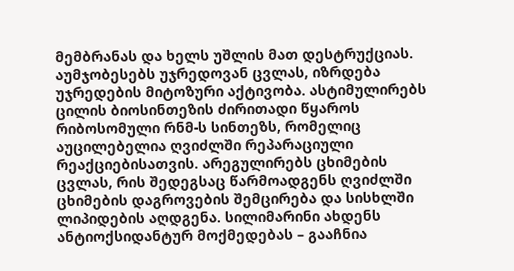მემბრანას და ხელს უშლის მათ დესტრუქციას. აუმჯობესებს უჯრედოვან ცვლას, იზრდება უჯრედების მიტოზური აქტივობა. ასტიმულირებს ცილის ბიოსინთეზის ძირითადი წყაროს რიბოსომული რნმ-ს სინთეზს, რომელიც აუცილებელია ღვიძლში რეპარაციული რეაქციებისათვის. არეგულირებს ცხიმების ცვლას, რის შედეგსაც წარმოადგენს ღვიძლში ცხიმების დაგროვების შემცირება და სისხლში ლიპიდების აღდგენა. სილიმარინი ახდენს ანტიოქსიდანტურ მოქმედებას – გააჩნია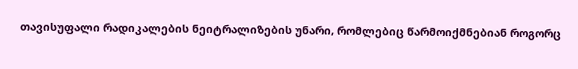თავისუფალი რადიკალების ნეიტრალიზების უნარი, რომლებიც წარმოიქმნებიან როგორც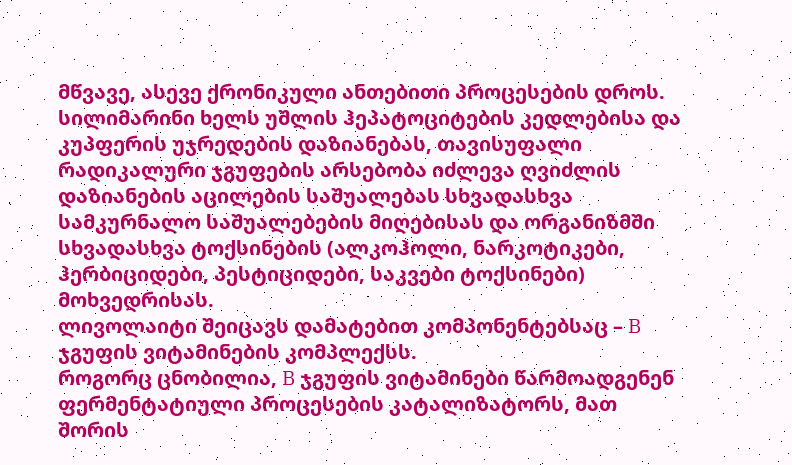მწვავე, ასევე ქრონიკული ანთებითი პროცესების დროს. სილიმარინი ხელს უშლის ჰეპატოციტების კედლებისა და კუპფერის უჯრედების დაზიანებას, თავისუფალი რადიკალური ჯგუფების არსებობა იძლევა ღვიძლის დაზიანების აცილების საშუალებას სხვადასხვა სამკურნალო საშუალებების მიღებისას და ორგანიზმში სხვადასხვა ტოქსინების (ალკოჰოლი, ნარკოტიკები, ჰერბიციდები, პესტიციდები, საკვები ტოქსინები) მოხვედრისას.
ლივოლაიტი შეიცავს დამატებით კომპონენტებსაც – B ჯგუფის ვიტამინების კომპლექსს.
როგორც ცნობილია, B ჯგუფის ვიტამინები წარმოადგენენ ფერმენტატიული პროცესების კატალიზატორს, მათ შორის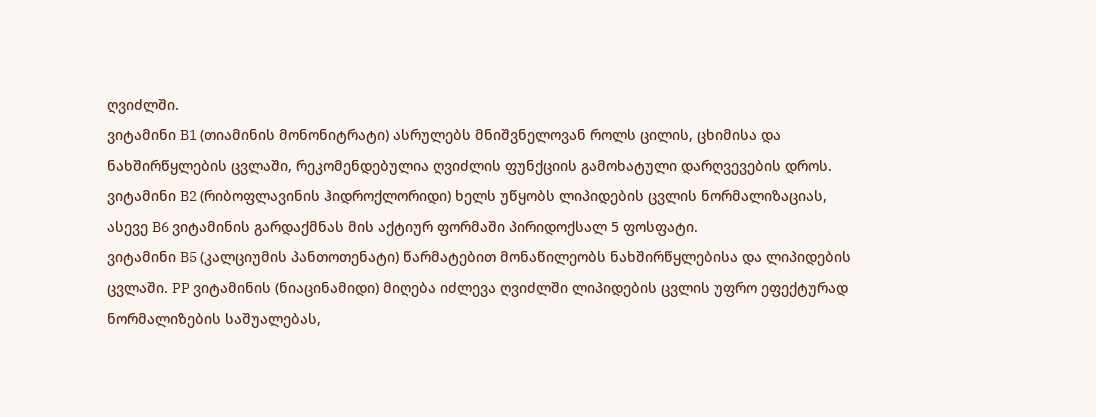ღვიძლში.
ვიტამინი B1 (თიამინის მონონიტრატი) ასრულებს მნიშვნელოვან როლს ცილის, ცხიმისა და ნახშირწყლების ცვლაში, რეკომენდებულია ღვიძლის ფუნქციის გამოხატული დარღვევების დროს.
ვიტამინი B2 (რიბოფლავინის ჰიდროქლორიდი) ხელს უწყობს ლიპიდების ცვლის ნორმალიზაციას, ასევე B6 ვიტამინის გარდაქმნას მის აქტიურ ფორმაში პირიდოქსალ 5 ფოსფატი.
ვიტამინი B5 (კალციუმის პანთოთენატი) წარმატებით მონაწილეობს ნახშირწყლებისა და ლიპიდების ცვლაში. PP ვიტამინის (ნიაცინამიდი) მიღება იძლევა ღვიძლში ლიპიდების ცვლის უფრო ეფექტურად ნორმალიზების საშუალებას,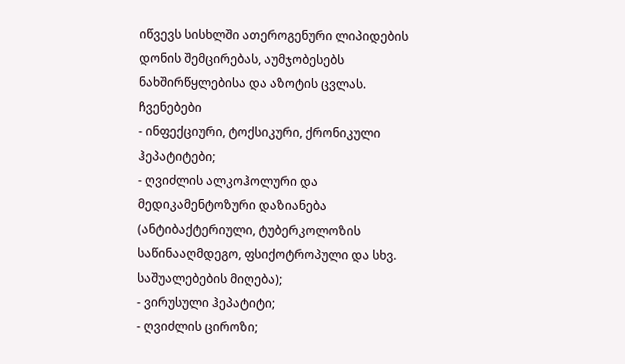იწვევს სისხლში ათეროგენური ლიპიდების დონის შემცირებას, აუმჯობესებს ნახშირწყლებისა და აზოტის ცვლას.
ჩვენებები
- ინფექციური, ტოქსიკური, ქრონიკული ჰეპატიტები;
- ღვიძლის ალკოჰოლური და მედიკამენტოზური დაზიანება (ანტიბაქტერიული, ტუბერკოლოზის საწინააღმდეგო, ფსიქოტროპული და სხვ. საშუალებების მიღება);
- ვირუსული ჰეპატიტი;
- ღვიძლის ციროზი;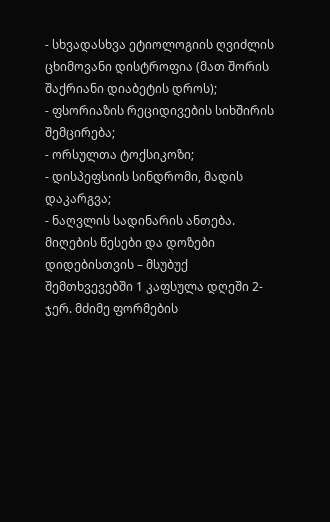- სხვადასხვა ეტიოლოგიის ღვიძლის ცხიმოვანი დისტროფია (მათ შორის შაქრიანი დიაბეტის დროს);
- ფსორიაზის რეციდივების სიხშირის შემცირება;
- ორსულთა ტოქსიკოზი;
- დისპეფსიის სინდრომი, მადის დაკარგვა;
- ნაღვლის სადინარის ანთება.
მიღების წესები და დოზები
დიდებისთვის – მსუბუქ შემთხვევებში 1 კაფსულა დღეში 2-ჯერ. მძიმე ფორმების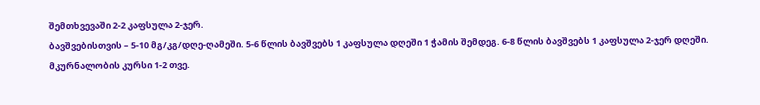შემთხვევაში 2-2 კაფსულა 2-ჯერ.
ბავშვებისთვის – 5-10 მგ/კგ/დღე-ღამეში. 5-6 წლის ბავშვებს 1 კაფსულა დღეში 1 ჭამის შემდეგ. 6-8 წლის ბავშვებს 1 კაფსულა 2-ჯერ დღეში.
მკურნალობის კურსი 1-2 თვე.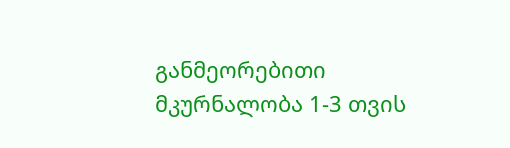განმეორებითი მკურნალობა 1-3 თვის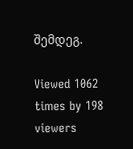შემდეგ.

Viewed 1062 times by 198 viewers